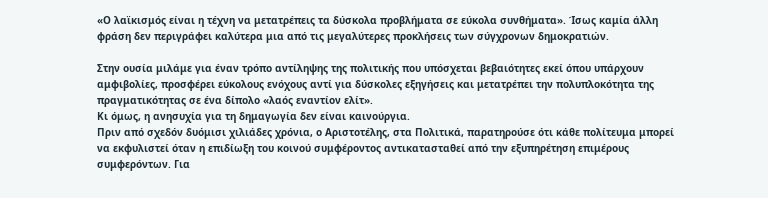«Ο λαϊκισμός είναι η τέχνη να μετατρέπεις τα δύσκολα προβλήματα σε εύκολα συνθήματα». Ίσως καμία άλλη φράση δεν περιγράφει καλύτερα μια από τις μεγαλύτερες προκλήσεις των σύγχρονων δημοκρατιών.

Στην ουσία μιλάμε για έναν τρόπο αντίληψης της πολιτικής που υπόσχεται βεβαιότητες εκεί όπου υπάρχουν αμφιβολίες, προσφέρει εύκολους ενόχους αντί για δύσκολες εξηγήσεις και μετατρέπει την πολυπλοκότητα της πραγματικότητας σε ένα δίπολο «λαός εναντίον ελίτ».
Κι όμως, η ανησυχία για τη δημαγωγία δεν είναι καινούργια.
Πριν από σχεδόν δυόμισι χιλιάδες χρόνια, ο Αριστοτέλης, στα Πολιτικά, παρατηρούσε ότι κάθε πολίτευμα μπορεί να εκφυλιστεί όταν η επιδίωξη του κοινού συμφέροντος αντικατασταθεί από την εξυπηρέτηση επιμέρους συμφερόντων. Για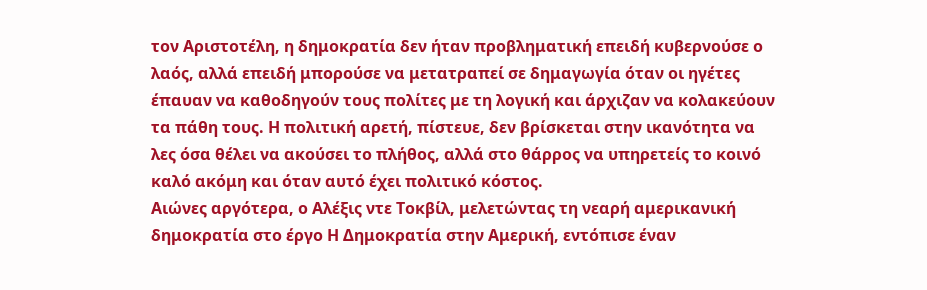τον Αριστοτέλη, η δημοκρατία δεν ήταν προβληματική επειδή κυβερνούσε ο λαός, αλλά επειδή μπορούσε να μετατραπεί σε δημαγωγία όταν οι ηγέτες έπαυαν να καθοδηγούν τους πολίτες με τη λογική και άρχιζαν να κολακεύουν τα πάθη τους. Η πολιτική αρετή, πίστευε, δεν βρίσκεται στην ικανότητα να λες όσα θέλει να ακούσει το πλήθος, αλλά στο θάρρος να υπηρετείς το κοινό καλό ακόμη και όταν αυτό έχει πολιτικό κόστος.
Αιώνες αργότερα, ο Αλέξις ντε Τοκβίλ, μελετώντας τη νεαρή αμερικανική δημοκρατία στο έργο Η Δημοκρατία στην Αμερική, εντόπισε έναν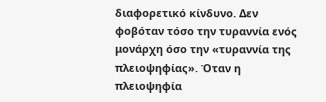διαφορετικό κίνδυνο. Δεν φοβόταν τόσο την τυραννία ενός μονάρχη όσο την «τυραννία της πλειοψηφίας». Όταν η πλειοψηφία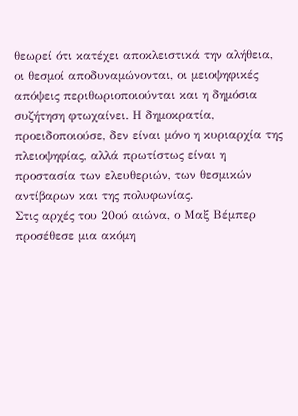θεωρεί ότι κατέχει αποκλειστικά την αλήθεια, οι θεσμοί αποδυναμώνονται, οι μειοψηφικές απόψεις περιθωριοποιούνται και η δημόσια συζήτηση φτωχαίνει. Η δημοκρατία, προειδοποιούσε, δεν είναι μόνο η κυριαρχία της πλειοψηφίας, αλλά πρωτίστως είναι η προστασία των ελευθεριών, των θεσμικών αντίβαρων και της πολυφωνίας.
Στις αρχές του 20ού αιώνα, ο Μαξ Βέμπερ προσέθεσε μια ακόμη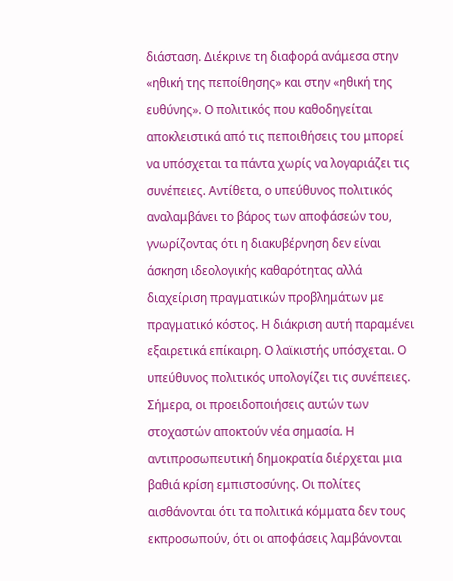διάσταση. Διέκρινε τη διαφορά ανάμεσα στην «ηθική της πεποίθησης» και στην «ηθική της ευθύνης». Ο πολιτικός που καθοδηγείται αποκλειστικά από τις πεποιθήσεις του μπορεί να υπόσχεται τα πάντα χωρίς να λογαριάζει τις συνέπειες. Αντίθετα, ο υπεύθυνος πολιτικός αναλαμβάνει το βάρος των αποφάσεών του, γνωρίζοντας ότι η διακυβέρνηση δεν είναι άσκηση ιδεολογικής καθαρότητας αλλά διαχείριση πραγματικών προβλημάτων με πραγματικό κόστος. Η διάκριση αυτή παραμένει εξαιρετικά επίκαιρη. Ο λαϊκιστής υπόσχεται. Ο υπεύθυνος πολιτικός υπολογίζει τις συνέπειες.
Σήμερα, οι προειδοποιήσεις αυτών των στοχαστών αποκτούν νέα σημασία. Η αντιπροσωπευτική δημοκρατία διέρχεται μια βαθιά κρίση εμπιστοσύνης. Οι πολίτες αισθάνονται ότι τα πολιτικά κόμματα δεν τους εκπροσωπούν, ότι οι αποφάσεις λαμβάνονται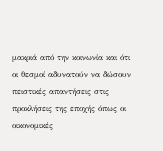μακριά από την κοινωνία και ότι οι θεσμοί αδυνατούν να δώσουν πειστικές απαντήσεις στις προκλήσεις της εποχής όπως οι οικονομικές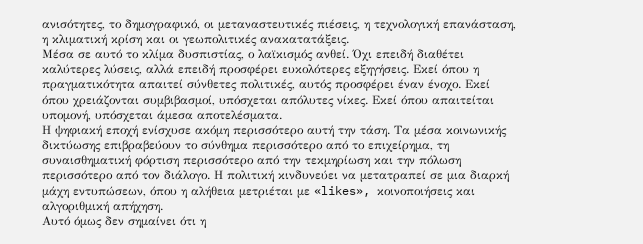ανισότητες, το δημογραφικό, οι μεταναστευτικές πιέσεις, η τεχνολογική επανάσταση, η κλιματική κρίση και οι γεωπολιτικές ανακατατάξεις.
Μέσα σε αυτό το κλίμα δυσπιστίας, ο λαϊκισμός ανθεί. Όχι επειδή διαθέτει καλύτερες λύσεις, αλλά επειδή προσφέρει ευκολότερες εξηγήσεις. Εκεί όπου η πραγματικότητα απαιτεί σύνθετες πολιτικές, αυτός προσφέρει έναν ένοχο. Εκεί όπου χρειάζονται συμβιβασμοί, υπόσχεται απόλυτες νίκες. Εκεί όπου απαιτείται υπομονή, υπόσχεται άμεσα αποτελέσματα.
Η ψηφιακή εποχή ενίσχυσε ακόμη περισσότερο αυτή την τάση. Τα μέσα κοινωνικής δικτύωσης επιβραβεύουν το σύνθημα περισσότερο από το επιχείρημα, τη συναισθηματική φόρτιση περισσότερο από την τεκμηρίωση και την πόλωση περισσότερο από τον διάλογο. Η πολιτική κινδυνεύει να μετατραπεί σε μια διαρκή μάχη εντυπώσεων, όπου η αλήθεια μετριέται με «likes», κοινοποιήσεις και αλγοριθμική απήχηση.
Αυτό όμως δεν σημαίνει ότι η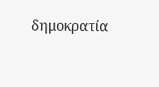δημοκρατία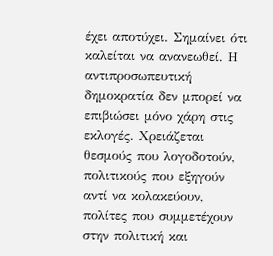έχει αποτύχει. Σημαίνει ότι καλείται να ανανεωθεί. Η αντιπροσωπευτική δημοκρατία δεν μπορεί να επιβιώσει μόνο χάρη στις εκλογές. Χρειάζεται θεσμούς που λογοδοτούν, πολιτικούς που εξηγούν αντί να κολακεύουν, πολίτες που συμμετέχουν στην πολιτική και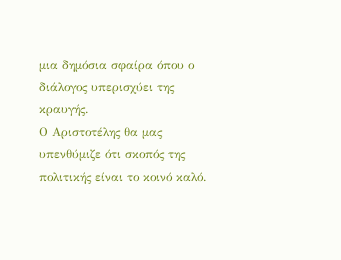μια δημόσια σφαίρα όπου ο διάλογος υπερισχύει της κραυγής.
Ο Αριστοτέλης θα μας υπενθύμιζε ότι σκοπός της πολιτικής είναι το κοινό καλό.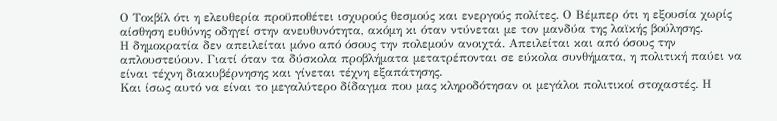Ο Τοκβίλ ότι η ελευθερία προϋποθέτει ισχυρούς θεσμούς και ενεργούς πολίτες. Ο Βέμπερ ότι η εξουσία χωρίς αίσθηση ευθύνης οδηγεί στην ανευθυνότητα, ακόμη κι όταν ντύνεται με τον μανδύα της λαϊκής βούλησης.
Η δημοκρατία δεν απειλείται μόνο από όσους την πολεμούν ανοιχτά. Απειλείται και από όσους την απλουστεύουν. Γιατί όταν τα δύσκολα προβλήματα μετατρέπονται σε εύκολα συνθήματα, η πολιτική παύει να είναι τέχνη διακυβέρνησης και γίνεται τέχνη εξαπάτησης.
Και ίσως αυτό να είναι το μεγαλύτερο δίδαγμα που μας κληροδότησαν οι μεγάλοι πολιτικοί στοχαστές. Η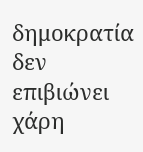δημοκρατία δεν επιβιώνει χάρη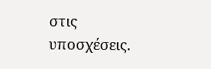στις υποσχέσεις.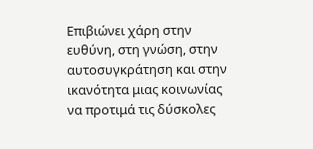Επιβιώνει χάρη στην ευθύνη, στη γνώση, στην αυτοσυγκράτηση και στην ικανότητα μιας κοινωνίας να προτιμά τις δύσκολες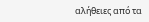αλήθειες από τα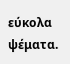εύκολα ψέματα.